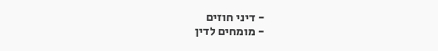- דיני חוזים
- מומחים לדין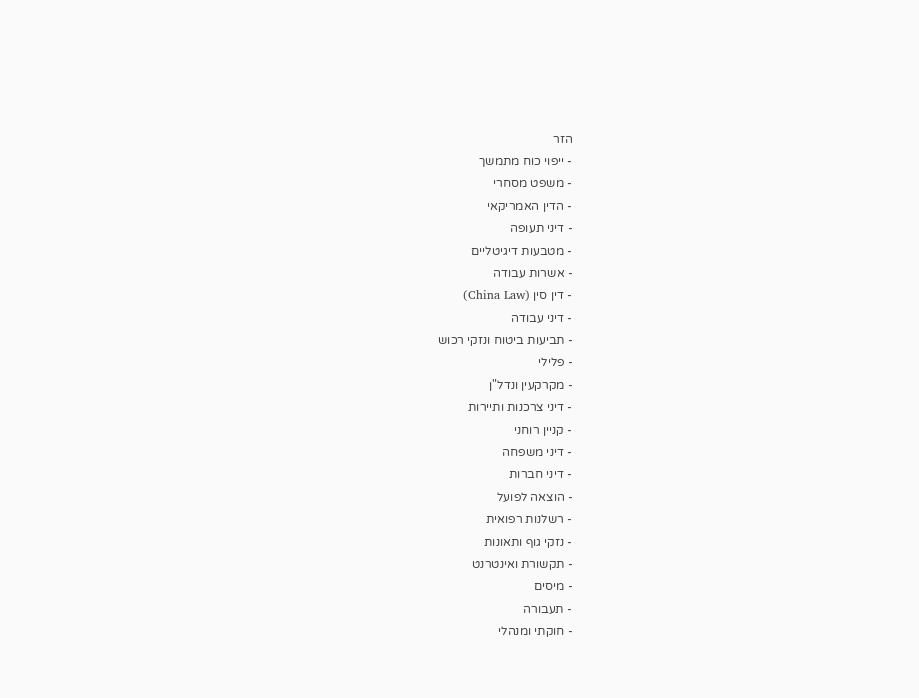הזר
- ייפוי כוח מתמשך
- משפט מסחרי
- הדין האמריקאי
- דיני תעופה
- מטבעות דיגיטליים
- אשרות עבודה
- דין סין (China Law)
- דיני עבודה
- תביעות ביטוח ונזקי רכוש
- פלילי
- מקרקעין ונדל"ן
- דיני צרכנות ותיירות
- קניין רוחני
- דיני משפחה
- דיני חברות
- הוצאה לפועל
- רשלנות רפואית
- נזקי גוף ותאונות
- תקשורת ואינטרנט
- מיסים
- תעבורה
- חוקתי ומנהלי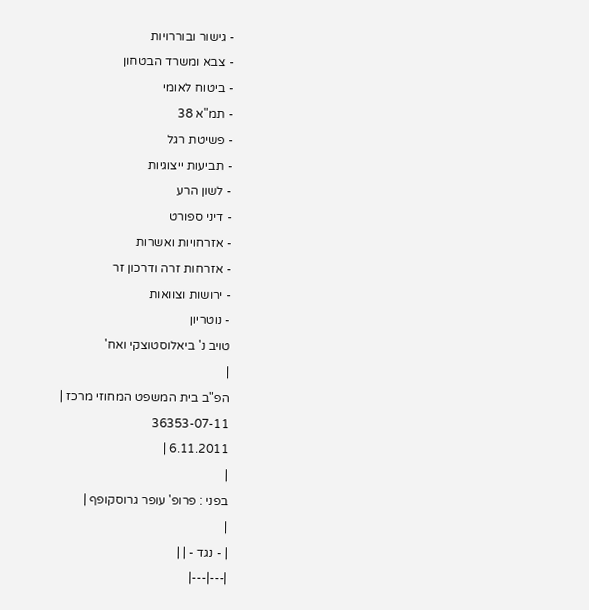- גישור ובוררויות
- צבא ומשרד הבטחון
- ביטוח לאומי
- תמ"א 38
- פשיטת רגל
- תביעות ייצוגיות
- לשון הרע
- דיני ספורט
- אזרחויות ואשרות
- אזרחות זרה ודרכון זר
- ירושות וצוואות
- נוטריון
טויב נ' ביאלוסטוצקי ואח'
|
הפ"ב בית המשפט המחוזי מרכז |
36353-07-11
6.11.2011 |
|
בפני : פרופ' עופר גרוסקופף |
|
| - נגד - | |
|---|---|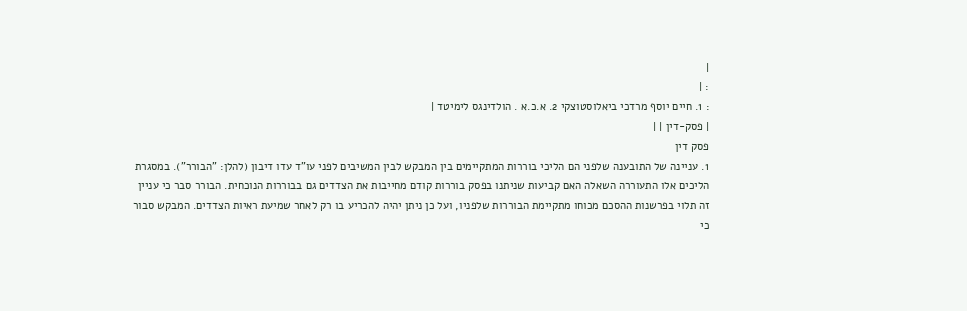|
: |
: 1. חיים יוסף מרדכי ביאלוסטוצקי 2. א.כ.א . הולדינגס לימיטד |
| פסק-דין | |
פסק דין
1. עניינה של התובענה שלפני הם הליכי בוררות המתקיימים בין המבקש לבין המשיבים לפני עו"ד עדו דיבון (להלן: "הבורר"). במסגרת הליכים אלו התעוררה השאלה האם קביעות שניתנו בפסק בוררות קודם מחייבות את הצדדים גם בבוררות הנוכחית. הבורר סבר כי עניין זה תלוי בפרשנות ההסכם מכוחו מתקיימת הבוררות שלפניו, ועל כן ניתן יהיה להכריע בו רק לאחר שמיעת ראיות הצדדים. המבקש סבור כי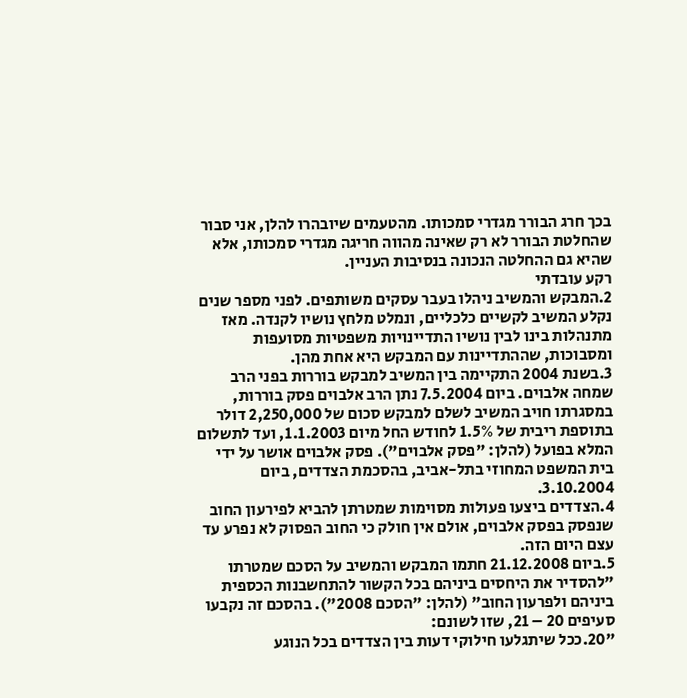בכך חרג הבורר מגדרי סמכותו. מהטעמים שיובהרו להלן, אני סבור שהחלטת הבורר לא רק שאינה מהווה חריגה מגדרי סמכותו, אלא שהיא גם ההחלטה הנכונה בנסיבות העניין.
רקע עובדתי
2.המבקש והמשיב ניהלו בעבר עסקים משותפים. לפני מספר שנים נקלע המשיב לקשיים כלכליים, ונמלט מלחץ נושיו לקנדה. מאז מתנהלות בינו לבין נושיו התדיינויות משפטיות מסועפות ומסבוכות, שההתדיינות עם המבקש היא אחת מהן.
3.בשנת 2004 התקיימה בין המשיב למבקש בוררות בפני הרב שמחה אלבוים. ביום 7.5.2004 נתן הרב אלבוים פסק בוררות, במסגרתו חויב המשיב לשלם למבקש סכום של 2,250,000 דולר בתוספת ריבית של 1.5% לחודש החל מיום 1.1.2003, ועד לתשלום המלא בפועל (להלן: "פסק אלבוים"). פסק אלבוים אושר על ידי בית המשפט המחוזי בתל-אביב, בהסכמת הצדדים, ביום 3.10.2004.
4.הצדדים ביצעו פעולות מסוימות שמטרתן להביא לפירעון החוב שנפסק בפסק אלבוים, אולם אין חולק כי החוב הפסוק לא נפרע עד עצם היום הזה.
5.ביום 21.12.2008 חתמו המבקש והמשיב על הסכם שמטרתו "להסדיר את היחסים ביניהם בכל הקשור להתחשבנות הכספית ביניהם ולפרעון החוב" (להלן: "הסכם 2008"). בהסכם זה נקבעו סעיפים 20 – 21, שזו לשונם:
"20.ככל שיתגלעו חילוקי דעות בין הצדדים בכל הנוגע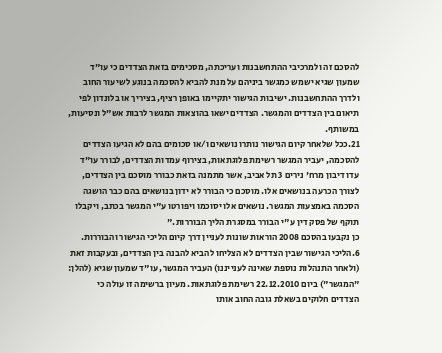להסכם זה ולמרכיבי ההתחשבנות ועריכתה, מסכימים בזאת הצדדים כי עו"ד שמעון שגיא ישמש כמגשר ביניהם על מנת להביא להסכמה בנוגע לשיעור החוב ולדרך ההתחשבנות. ישיבות הגישור יתקיימו באופן רציף, בציריך או בלונדון לפי תיאום בין הצדדים והמגשר. הצדדים ישאו בהוצאות המגשר לרבות אש"ל ונסיעות, במשותף.
21.ככל שלאחר קיום הגישור נותרו נושאים ו/או סכומים בהם לא הגיעו הצדדים להסכמה, יעביר המגשר רשימת פלוגתאות, בצירוף עמדות הצדדים, לבורר עו"ד עדו דיבון מרח' נירים 3 תל אביב, אשר מתמנה בזאת כבורר מוסכם בין הצדדים, לצורך הכרעה בנושאים אלו. מוסכם כי הבורר לא ידון בנושאים בהם כבר הושגה הסכמה באמצעות המגשר. נושאים אלו יסוכמו ויפורטו ע"י המגשר בכתב, ויקבלו תוקף של פסק דין ע"י הבורר במסגרת הליך הבוררות."
כן נקבעו בהסכם 2008 הוראות שונות לעניין דרך קיום הליכי הגישור והבוררות.
6.הליכי הגישור שבין הצדדים לא הצליחו להביא להבנה בין הצדדים, ובעקבות זאת (ולאחר התנהלות נוספת שאינה לענייננו) העביר המגשר, עו"ד שמעון שגיא (להלן: "המגשר") ביום 22.12.2010 רשימת פלוגתאות. מעיון ברשימה זו עולה כי הצדדים חלוקים בשאלת גובה החוב אותו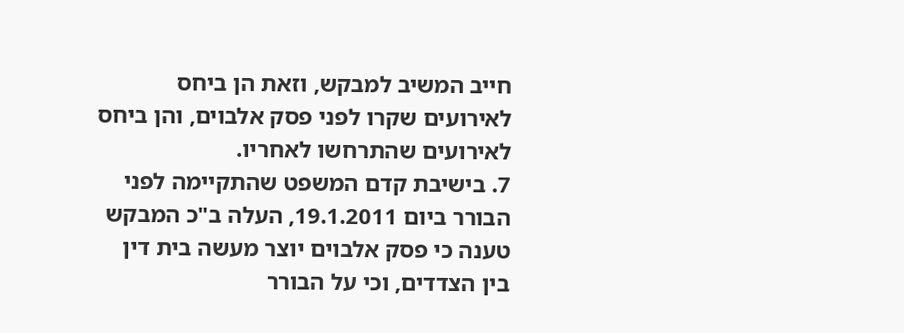חייב המשיב למבקש, וזאת הן ביחס לאירועים שקרו לפני פסק אלבוים, והן ביחס לאירועים שהתרחשו לאחריו.
7. בישיבת קדם המשפט שהתקיימה לפני הבורר ביום 19.1.2011, העלה ב"כ המבקש טענה כי פסק אלבוים יוצר מעשה בית דין בין הצדדים, וכי על הבורר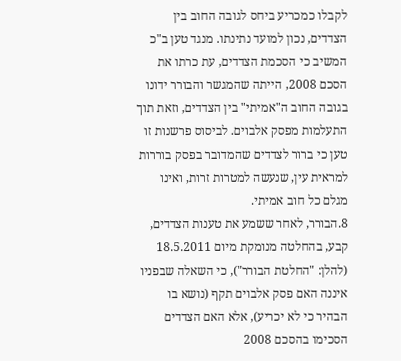לקבלו כמכריע ביחס לגובה החוב בין הצדדים, נכון למועד נתינתו. מנגד טען ב"כ המשיב כי הסכמת הצדדים, עת כרתו את הסכם 2008, הייתה שהמגשר והבורר ידונו בגובה החוב ה"אמיתי" בין הצדדים, וזאת תוך התעלמות מפסק אלבוים. לביסוס פרשנות זו טען כי ברור לצדדים שהמדובר בפסק בוררות למראית עין, שנעשה למטרות זרות, ואינו מגלם כל חוב אמיתי.
8.הבורר, לאחר ששמע את טענות הצדדים, קבע, בהחלטה מנומקת מיום 18.5.2011 (להלן: "החלטת הבורר"), כי השאלה שבפניו איננה האם פסק אלבוים תקף (נושא בו הבהיר כי לא יכריע), אלא האם הצדדים הסכימו בהסכם 2008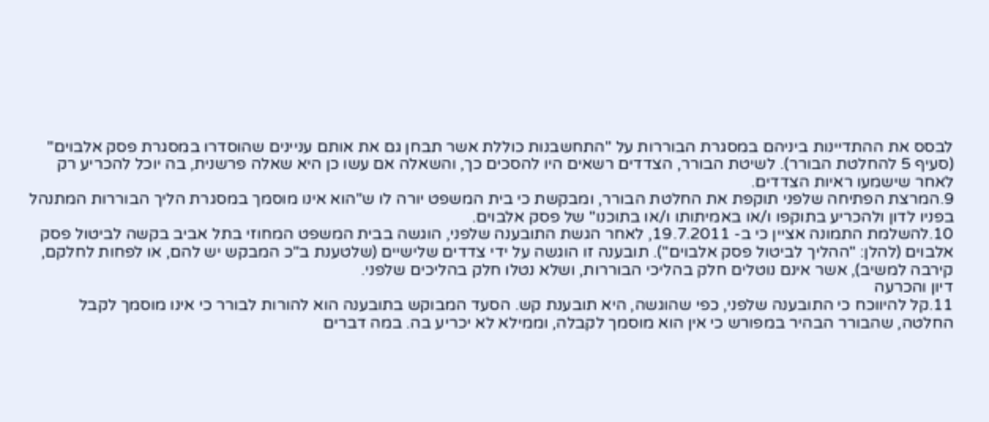לבסס את ההתדיינות ביניהם במסגרת הבוררות על "התחשבנות כוללת אשר תבחן גם את אותם עניינים שהוסדרו במסגרת פסק אלבוים" (סעיף 5 להחלטת הבורר). לשיטת הבורר, הצדדים רשאים היו להסכים כך, והשאלה אם עשו כן היא שאלה פרשנית, בה יוכל להכריע רק לאחר שישמעו ראיות הצדדים.
9.המרצת הפתיחה שלפני תוקפת את החלטת הבורר, ומבקשת כי בית המשפט יורה לו ש"הוא אינו מוסמך במסגרת הליך הבוררות המתנהל בפניו לדון ולהכריע בתוקפו ו/או באמיתותו ו/או בתוכנו" של פסק אלבוים.
10.להשלמת התמונה אציין כי ב- 19.7.2011, לאחר הגשת התובענה שלפני, הוגשה בבית המשפט המחוזי בתל אביב בקשה לביטול פסק אלבוים (להלן: "ההליך לביטול פסק אלבוים"). תובענה זו הוגשה על ידי צדדים שלישיים (שלטענת ב"כ המבקש יש להם, או לפחות לחלקם, קירבה למשיב), אשר אינם נוטלים חלק בהליכי הבוררות, ושלא נטלו חלק בהליכים שלפני.
דיון והכרעה
11.קל להיווכח כי התובענה שלפני, כפי שהוגשה, היא תובענת קש. הסעד המבוקש בתובענה הוא להורות לבורר כי אינו מוסמך לקבל החלטה, שהבורר הבהיר במפורש כי אין הוא מוסמך לקבלה, וממילא לא יכריע בה. במה דברים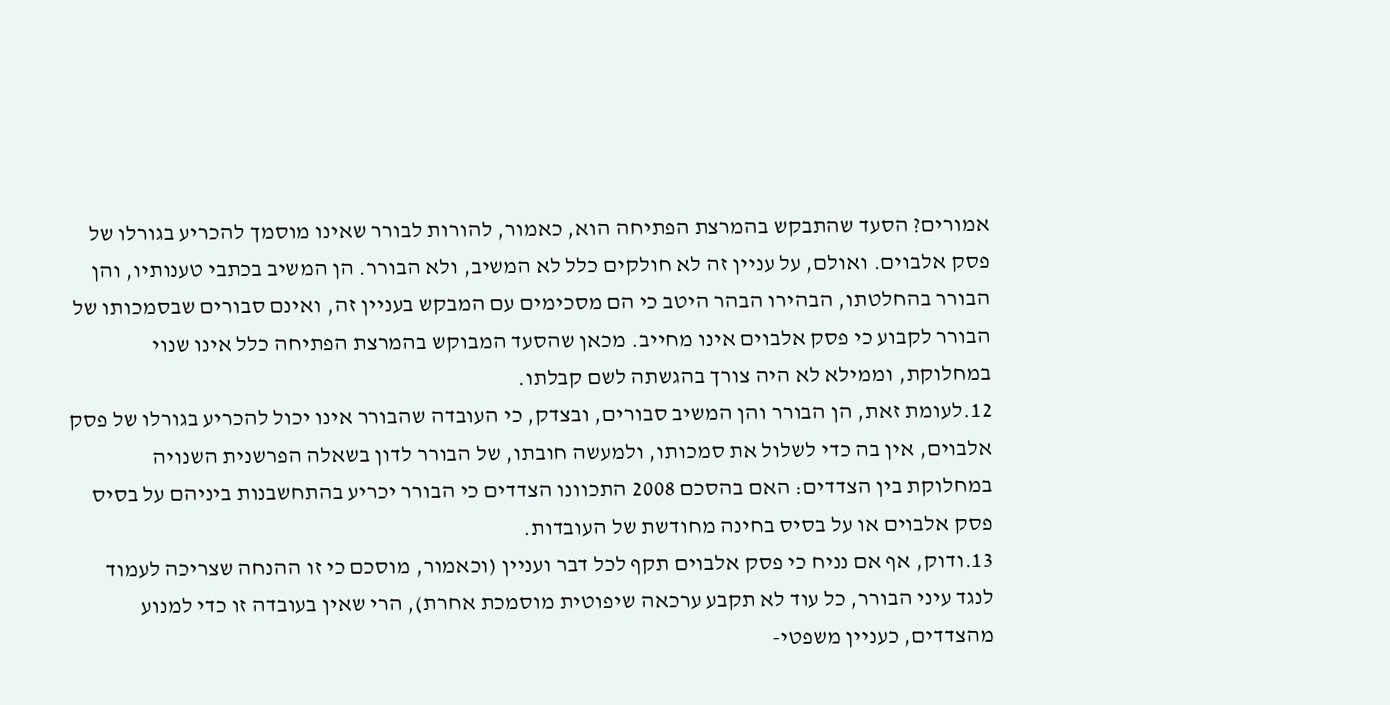אמורים? הסעד שהתבקש בהמרצת הפתיחה הוא, כאמור, להורות לבורר שאינו מוסמך להכריע בגורלו של פסק אלבוים. ואולם, על עניין זה לא חולקים כלל לא המשיב, ולא הבורר. הן המשיב בכתבי טענותיו, והן הבורר בהחלטתו, הבהירו הבהר היטב כי הם מסכימים עם המבקש בעניין זה, ואינם סבורים שבסמכותו של הבורר לקבוע כי פסק אלבוים אינו מחייב. מכאן שהסעד המבוקש בהמרצת הפתיחה כלל אינו שנוי במחלוקת, וממילא לא היה צורך בהגשתה לשם קבלתו.
12.לעומת זאת, הן הבורר והן המשיב סבורים, ובצדק, כי העובדה שהבורר אינו יכול להכריע בגורלו של פסק אלבוים, אין בה כדי לשלול את סמכותו, ולמעשה חובתו, של הבורר לדון בשאלה הפרשנית השנויה במחלוקת בין הצדדים: האם בהסכם 2008 התכוונו הצדדים כי הבורר יכריע בהתחשבנות ביניהם על בסיס פסק אלבוים או על בסיס בחינה מחודשת של העובדות.
13.ודוק, אף אם נניח כי פסק אלבוים תקף לכל דבר ועניין (וכאמור, מוסכם כי זו ההנחה שצריכה לעמוד לנגד עיני הבורר, כל עוד לא תקבע ערכאה שיפוטית מוסמכת אחרת), הרי שאין בעובדה זו כדי למנוע מהצדדים, כעניין משפטי-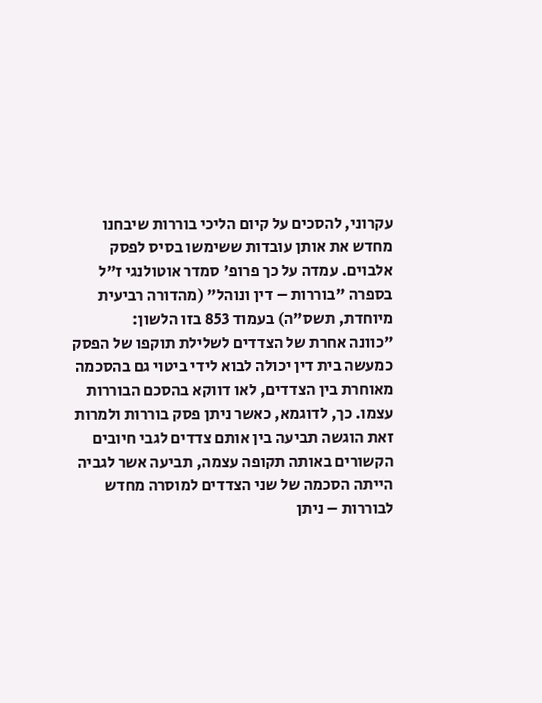עקרוני, להסכים על קיום הליכי בוררות שיבחנו מחדש את אותן עובדות ששימשו בסיס לפסק אלבוים. עמדה על כך פרופ' סמדר אוטולנגי ז"ל בספרה "בוררות – דין ונוהל" (מהדורה רביעית מיוחדת, תשס"ה) בעמוד 853 בזו הלשון:
"כוונה אחרת של הצדדים לשלילת תוקפו של הפסק כמעשה בית דין יכולה לבוא לידי ביטוי גם בהסכמה מאוחרת בין הצדדים, לאו דווקא בהסכם הבוררות עצמו. כך, לדוגמא, כאשר ניתן פסק בוררות ולמרות זאת הוגשה תביעה בין אותם צדדים לגבי חיובים הקשורים באותה תקופה עצמה, תביעה אשר לגביה הייתה הסכמה של שני הצדדים למוסרה מחדש לבוררות – ניתן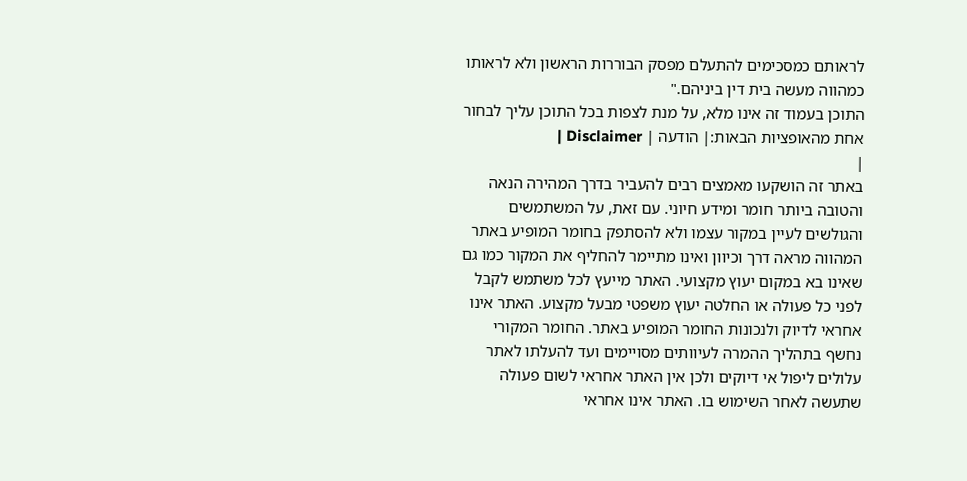לראותם כמסכימים להתעלם מפסק הבוררות הראשון ולא לראותו כמהווה מעשה בית דין ביניהם."
התוכן בעמוד זה אינו מלא, על מנת לצפות בכל התוכן עליך לבחור אחת מהאופציות הבאות:| הודעה | Disclaimer |
|
באתר זה הושקעו מאמצים רבים להעביר בדרך המהירה הנאה והטובה ביותר חומר ומידע חיוני. עם זאת, על המשתמשים והגולשים לעיין במקור עצמו ולא להסתפק בחומר המופיע באתר המהווה מראה דרך וכיוון ואינו מתיימר להחליף את המקור כמו גם שאינו בא במקום יעוץ מקצועי. האתר מייעץ לכל משתמש לקבל לפני כל פעולה או החלטה יעוץ משפטי מבעל מקצוע. האתר אינו אחראי לדיוק ולנכונות החומר המופיע באתר. החומר המקורי נחשף בתהליך ההמרה לעיוותים מסויימים ועד להעלתו לאתר עלולים ליפול אי דיוקים ולכן אין האתר אחראי לשום פעולה שתעשה לאחר השימוש בו. האתר אינו אחראי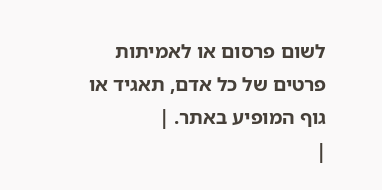לשום פרסום או לאמיתות פרטים של כל אדם, תאגיד או גוף המופיע באתר. |
|